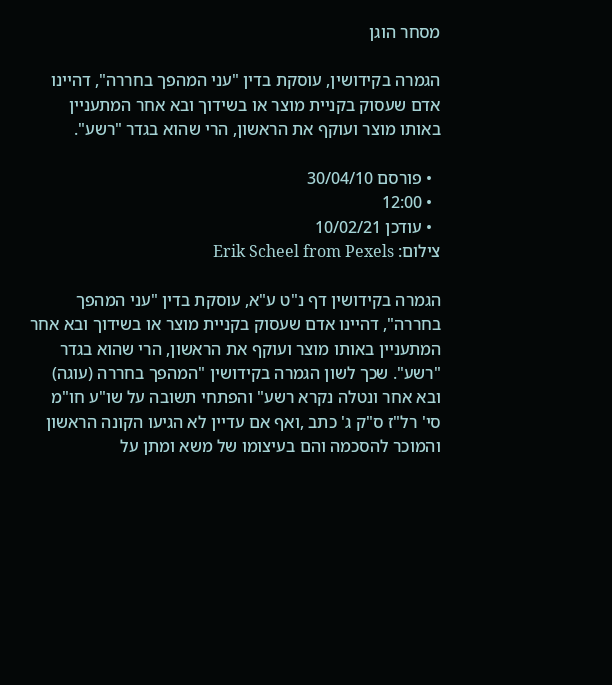מסחר הוגן

הגמרה בקידושין, עוסקת בדין "עני המהפך בחררה", דהיינו אדם שעסוק בקניית מוצר או בשידוך ובא אחר המתעניין באותו מוצר ועוקף את הראשון, הרי שהוא בגדר "רשע".

  • פורסם 30/04/10
  • 12:00
  • עודכן 10/02/21
צילום: Erik Scheel from Pexels

הגמרה בקידושין דף נ"ט ע"א, עוסקת בדין "עני המהפך בחררה", דהיינו אדם שעסוק בקניית מוצר או בשידוך ובא אחר המתעניין באותו מוצר ועוקף את הראשון, הרי שהוא בגדר "רשע". שכך לשון הגמרה בקידושין "המהפך בחררה (עוגה) ובא אחר ונטלה נקרא רשע" והפתחי תשובה על שו"ע חו"מ סי' רל"ז ס"ק ג' כתב ,ואף אם עדיין לא הגיעו הקונה הראשון והמוכר להסכמה והם בעיצומו של משא ומתן על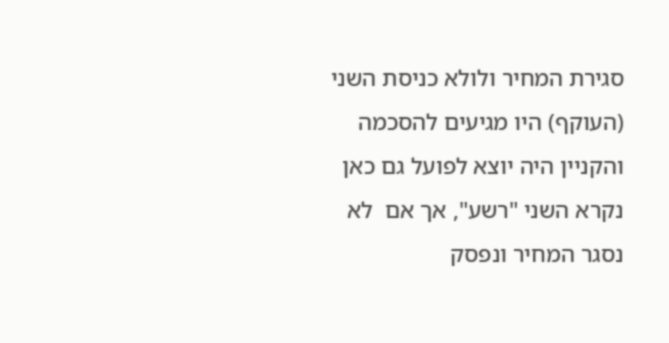סגירת המחיר ולולא כניסת השני (העוקף) היו מגיעים להסכמה והקניין היה יוצא לפועל גם כאן נקרא השני "רשע", אך אם  לא נסגר המחיר ונפסק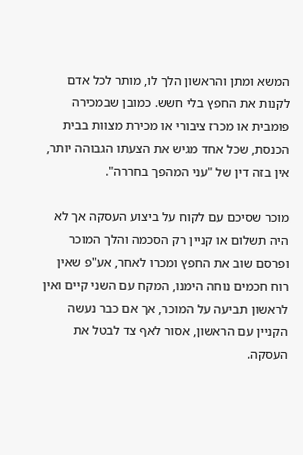המשא ומתן והראשון הלך לו, מותר לכל אדם לקנות את החפץ בלי חשש. כמובן שבמכירה פומבית או מכרז ציבורי או מכירת מצוות בבית הכנסת, שכל אחד מגיש את הצעתו הגבוהה יותר, אין בזה דין של "עני המהפך בחררה".

מוכר שסיכם עם לקוח על ביצוע העסקה אך לא היה תשלום או קניין רק הסכמה והלך המוכר ופרסם שוב את החפץ ומכרו לאחר, אע"פ שאין רוח חכמים נוחה הימנו, המקח עם השני קיים ואין לראשון תביעה על המוכר, אך אם כבר נעשה הקניין עם הראשון, אסור לאף צד לבטל את העסקה.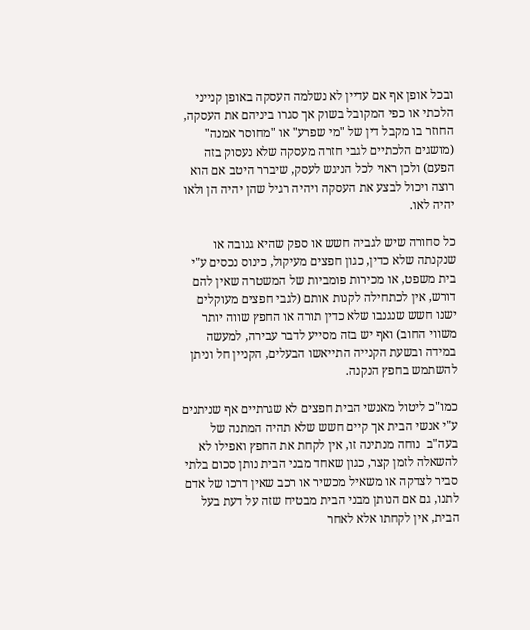ובכל אופן אף אם עדיין לא נשלמה העסקה באופן קנייני הלכתי או כפי המקובל בשוק אך סגרו ביניהם את העסקה, החוזר בו מקבל דין של "מי שפרע" או "מחוסר אמנה" (מושגים הלכתיים לגבי חזרה מעסקה שלא נעסוק בזה הפעם) ולכן ראוי לכל הניגש לעסק, שיברר היטב אם הוא רוצה ויכול לבצע את העסקה ויהיה רגיל שהן יהיה הן ולאו יהיה לאו.

כל סחורה שיש לגביה חשש או ספק שהיא גנובה או שנקנתה שלא כדין, כגון חפצים מעיקול, כינוס נכסים ע"י בית משפט, או מכירות פומביות של המשטרה שאין להם דורש, אין לכתחילה לקנות אותם (לגבי חפצים מעוקלים ישנו חשש שנגנבו שלא כדין תורה או החפץ שווה יותר משווי החוב) ואף יש בזה מסייע לדבר עבירה, למעשה במידה ובשעת הקנייה התייאשו הבעלים, הקניין חל וניתן להשתמש בחפץ הנקנה.

כמו"כ ליטול מאנשי הבית חפצים לא שגרתיים אף שניתנים ע"י אנשי הבית אך קיים חשש שלא תהיה המתנה של בעה"ב  נוחה מנתינה זו, אין לקחת את החפץ ואפילו לא להשאלה לזמן קצר, כגון שאחד מבני הבית נותן סכום בלתי סביר לצדקה או משאיל מכשיר או רכב שאין דרכו של אדם לתנו, גם אם הנותן מבני הבית מבטיח שזה על דעת בעל הבית, אין לקחתו אלא לאחר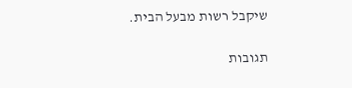שיקבל רשות מבעל הבית.

תגובות